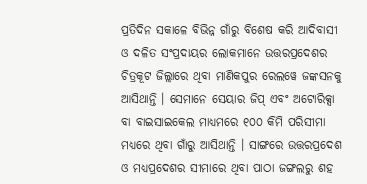ପ୍ରତିଦିନ ସକାଳେ ବିଭିନ୍ନ ଗାଁରୁ ବିଶେଷ କରି ଆଦିବାସୀ ଓ ଦଳିତ ସଂପ୍ରଦାୟର ଲୋକମାନେ ଉତ୍ତରପ୍ରଦେଶର ଚିତ୍ରକୂଟ ଜିଲ୍ଲାରେ ଥିବା ମାଣିକପୁର ରେଲୱେ ଜଙ୍କସନକୁ ଆସିଥାନ୍ତି । ସେମାନେ ସେୟାର ଜିପ୍ ଏବଂ ଅଟୋରିକ୍ସା ବା ବାଇସାଇକେଲ ମାଧ୍ୟମରେ ୧୦୦ କିମି ପରିସୀମା ମଧ୍ୟରେ ଥିବା ଗାଁରୁ ଆସିଥାନ୍ତି । ସାଙ୍ଗରେ ଉତ୍ତରପ୍ରଦେଶ ଓ ମଧ୍ୟପ୍ରଦେଶର ସୀମାରେ ଥିବା ପାଠା ଜଙ୍ଗଲରୁ ଶହ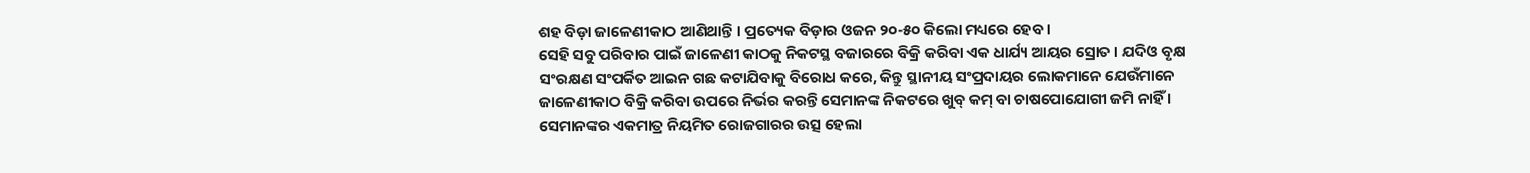ଶହ ବିଡ଼ା ଜାଳେଣୀକାଠ ଆଣିଥାନ୍ତି । ପ୍ରତ୍ୟେକ ବିଡ଼ାର ଓଜନ ୨୦-୫୦ କିଲୋ ମଧ୍ୟରେ ହେବ ।
ସେହି ସବୁ ପରିବାର ପାଇଁ ଜାଳେଣୀ କାଠକୁ ନିକଟସ୍ଥ ବଜାରରେ ବିକ୍ରି କରିବା ଏକ ଧାର୍ଯ୍ୟ ଆୟର ସ୍ରୋତ । ଯଦିଓ ବୃକ୍ଷ ସଂରକ୍ଷଣ ସଂପର୍କିତ ଆଇନ ଗଛ କଟାଯିବାକୁ ବିରୋଧ କରେ, କିନ୍ତୁ ସ୍ଥାନୀୟ ସଂପ୍ରଦାୟର ଲୋକମାନେ ଯେଉଁମାନେ ଜାଳେଣୀକାଠ ବିକ୍ରି କରିବା ଉପରେ ନିର୍ଭର କରନ୍ତି ସେମାନଙ୍କ ନିକଟରେ ଖୁବ୍ କମ୍ ବା ଚାଷପୋଯୋଗୀ ଜମି ନାହିଁ । ସେମାନଙ୍କର ଏକମାତ୍ର ନିୟମିତ ରୋଜଗାରର ଉତ୍ସ ହେଲା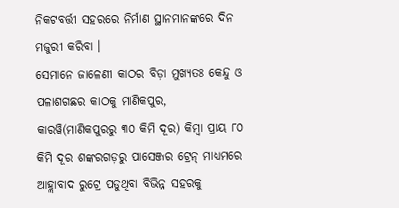ନିକଟବର୍ତ୍ତୀ ସହରରେ ନିର୍ମାଣ ସ୍ଥାନମାନଙ୍କରେ ଦିନ ମଜୁରୀ କରିବା ।
ସେମାନେ ଜାଳେଣୀ କାଠର ବିଡ଼ା ମୁଖ୍ୟତଃ କେନ୍ଦୁ ଓ ପଳାଶଗଛର କାଠକୁ ମାଣିକପୁର, କାରୱି(ମାଣିକପୁରରୁ ୩୦ କିମି ଦୂର) କିମ୍ବା ପ୍ରାୟ ୮୦ କିମି ଦୂର ଶଙ୍କରଗଡ଼ରୁ ପାସେଞ୍ଜର ଟ୍ରେନ୍ ମାଧ୍ୟମରେ ଆହ୍ଲାବାଦ ରୁଟ୍ରେ ପଡୁଥିବା ବିଭିନ୍ନ ସହରକୁ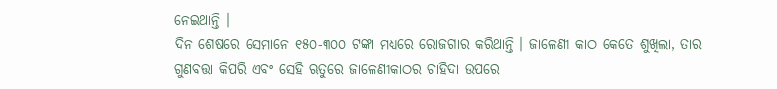ନେଇଥାନ୍ତି ।
ଦିନ ଶେଷରେ ସେମାନେ ୧୫୦-୩୦୦ ଟଙ୍କା ମଧ୍ୟରେ ରୋଜଗାର କରିଥାନ୍ତି । ଜାଳେଣୀ କାଠ କେତେ ଶୁଖିଲା, ତାର ଗୁଣବତ୍ତା କିପରି ଏବଂ ସେହି ଋତୁରେ ଜାଳେଣୀକାଠର ଚାହିଦା ଉପରେ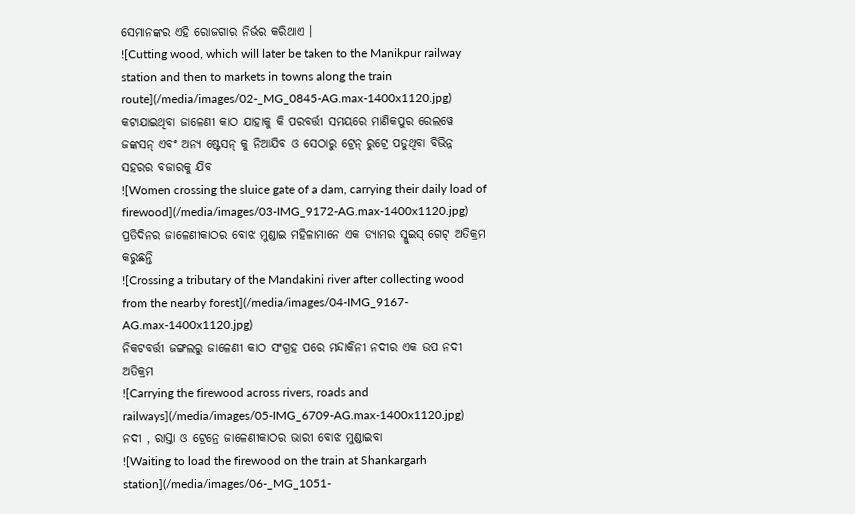ସେମାନଙ୍କର ଏହି ରୋଜଗାର ନିର୍ଭର କରିଥାଏ ।
![Cutting wood, which will later be taken to the Manikpur railway station and then to markets in towns along the train route](/media/images/02-_MG_0845-AG.max-1400x1120.jpg)
କଟାଯାଇଥିବା ଜାଳେଣୀ କାଠ ଯାହାକୁ କି ପରବର୍ତ୍ତୀ ସମୟରେ ମାଣିକପୁର ରେଲୱେ ଜଙ୍କସନ୍ ଏବଂ ଅନ୍ୟ ଷ୍ଟେସନ୍ କୁ ନିଆଯିବ ଓ ସେଠାରୁ ଟ୍ରେନ୍ ରୁଟ୍ରେ ପଡୁଥିବା ବିଭିନ୍ନ ସହରର ବଜାରକୁ ଯିବ
![Women crossing the sluice gate of a dam, carrying their daily load of firewood](/media/images/03-IMG_9172-AG.max-1400x1120.jpg)
ପ୍ରତିଦିନର ଜାଳେଣୀକାଠର ବୋଝ ମୁଣ୍ଡାଇ ମହିଳାମାନେ ଏକ ଡ୍ୟାମର ସ୍ଲୁଇସ୍ ଗେଟ୍ ଅତିକ୍ରମ କରୁଛନ୍ତି
![Crossing a tributary of the Mandakini river after collecting wood from the nearby forest](/media/images/04-IMG_9167-AG.max-1400x1120.jpg)
ନିକଟବର୍ତ୍ତୀ ଜଙ୍ଗଲରୁ ଜାଳେଣୀ କାଠ ସଂଗ୍ରହ ପରେ ମନ୍ଦାକିନୀ ନଦୀର ଏକ ଉପ ନଦୀ ଅତିକ୍ରମ
![Carrying the firewood across rivers, roads and railways](/media/images/05-IMG_6709-AG.max-1400x1120.jpg)
ନଦୀ , ରାସ୍ତା ଓ ଟ୍ରେନ୍ରେ ଜାଳେଣୀକାଠର ଭାରୀ ବୋଝ ମୁଣ୍ଡାଇବା
![Waiting to load the firewood on the train at Shankargarh station](/media/images/06-_MG_1051-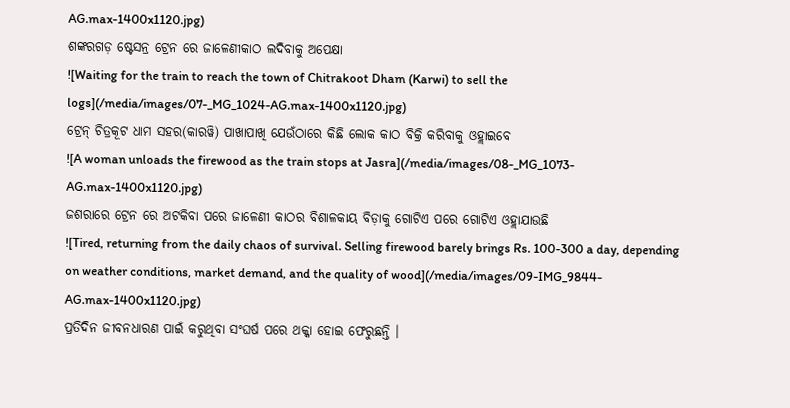AG.max-1400x1120.jpg)
ଶଙ୍କରଗଡ଼ ଷ୍ଟେସନ୍ର ଟ୍ରେନ ରେ ଜାଳେଣୀକାଠ ଲଦିବାକୁ ଅପେକ୍ଷା
![Waiting for the train to reach the town of Chitrakoot Dham (Karwi) to sell the logs](/media/images/07-_MG_1024-AG.max-1400x1120.jpg)
ଟ୍ରେନ୍ ଚିତ୍ରକୂଟ ଧାମ ସହର(କାରୱି) ପାଖାପାଖି ଯେଉଁଠାରେ କିଛି ଲୋକ କାଠ ବିକ୍ରି କରିବାକୁ ଓହ୍ଲାଇବେ
![A woman unloads the firewood as the train stops at Jasra](/media/images/08-_MG_1073-AG.max-1400x1120.jpg)
ଜଶରାରେ ଟ୍ରେନ ରେ ଅଟକିବା ପରେ ଜାଳେଣୀ କାଠର ବିଶାଳକାୟ ବିଡ଼ାକୁ ଗୋଟିଏ ପରେ ଗୋଟିଏ ଓହ୍ଲାଯାଉଛି
![Tired, returning from the daily chaos of survival. Selling firewood barely brings Rs. 100-300 a day, depending on weather conditions, market demand, and the quality of wood](/media/images/09-IMG_9844-AG.max-1400x1120.jpg)
ପ୍ରତିଦିନ ଜୀବନଧାରଣ ପାଇଁ କରୁଥିବା ସଂଘର୍ଷ ପରେ ଥକ୍କା ହୋଇ ଫେରୁଛନ୍ତି ।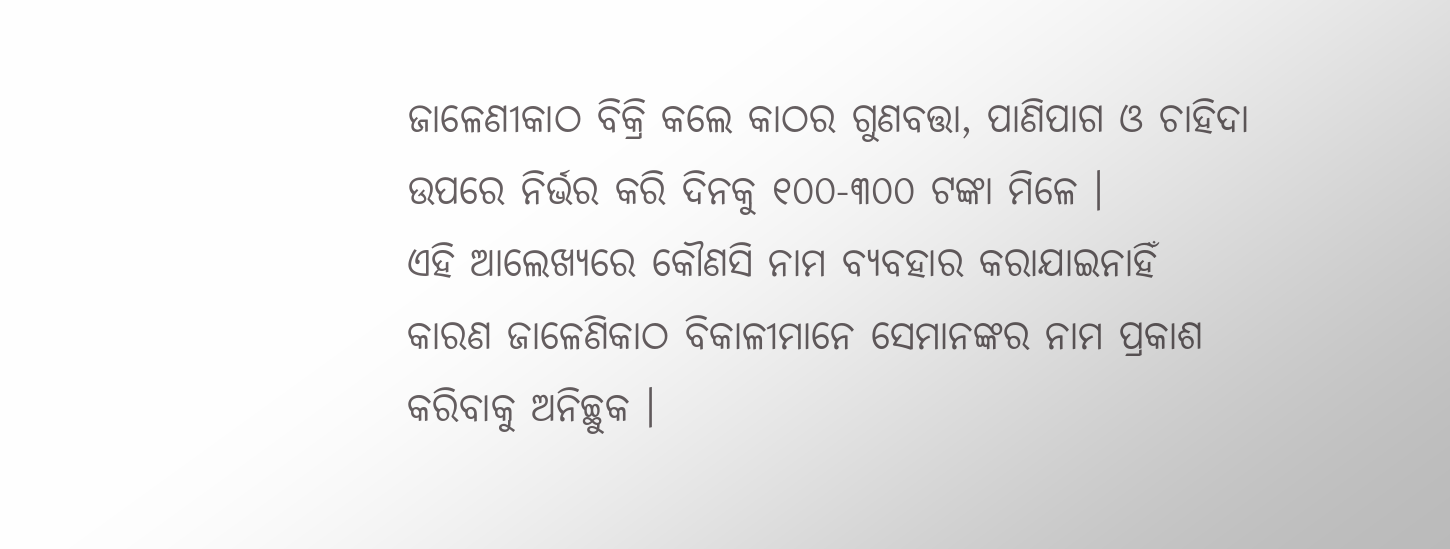ଜାଳେଣୀକାଠ ବିକ୍ରି କଲେ କାଠର ଗୁଣବତ୍ତା, ପାଣିପାଗ ଓ ଚାହିଦା ଉପରେ ନିର୍ଭର କରି ଦିନକୁ ୧୦୦-୩୦୦ ଟଙ୍କା ମିଳେ ।
ଏହି ଆଲେଖ୍ୟରେ କୌଣସି ନାମ ବ୍ୟବହାର କରାଯାଇନାହିଁ କାରଣ ଜାଳେଣିକାଠ ବିକାଳୀମାନେ ସେମାନଙ୍କର ନାମ ପ୍ରକାଶ କରିବାକୁ ଅନିଚ୍ଛୁକ ।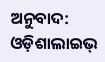ଅନୁବାଦ: ଓଡ଼ିଶାଲାଇଭ୍